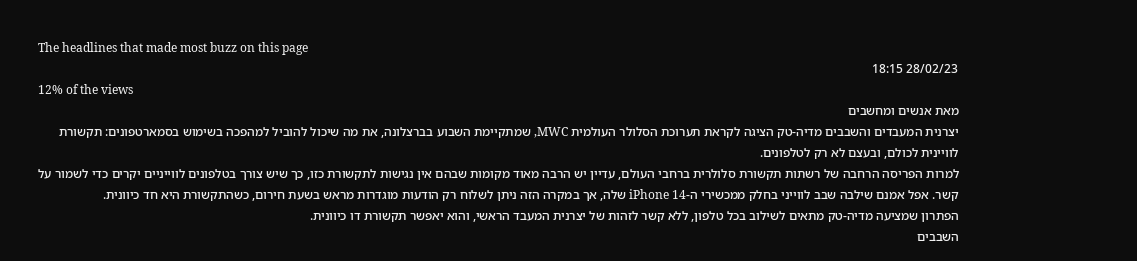The headlines that made most buzz on this page
28/02/23 18:15
12% of the views
מאת אנשים ומחשבים
יצרנית המעבדים והשבבים מדיה-טק הציגה לקראת תערוכת הסלולר העולמית MWC, שמתקיימת השבוע בברצלונה, את מה שיכול להוביל למהפכה בשימוש בסמארטפונים: תקשורת לוויינית לכולם, ובעצם לא רק לטלפונים.
למרות הפריסה הרחבה של רשתות תקשורת סלולרית ברחבי העולם, עדיין יש הרבה מאוד מקומות שבהם אין נגישות לתקשורת כזו, כך שיש צורך בטלפונים לווייניים יקרים כדי לשמור על קשר. אפל אמנם שילבה שבב לווייני בחלק ממכשירי ה-iPhone 14 שלה, אך במקרה הזה ניתן לשלוח רק הודעות מוגדרות מראש בשעת חירום, כשהתקשורת היא חד כיוונית.
הפתרון שמציעה מדיה-טק מתאים לשילוב בכל טלפון, ללא קשר לזהות של יצרנית המעבד הראשי, והוא יאפשר תקשורת דו כיוונית.
השבבים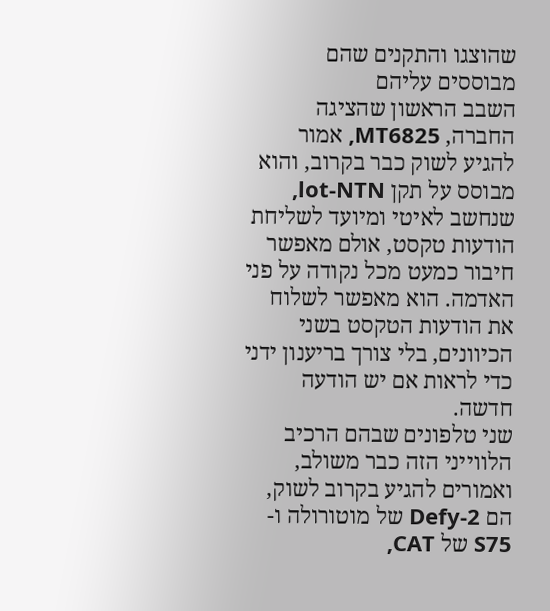שהוצגו והתקנים שהם מבוססים עליהם
השבב הראשון שהציגה החברה, MT6825, אמור להגיע לשוק כבר בקרוב, והוא מבוסס על תקן lot-NTN, שנחשב לאיטי ומיועד לשליחת הודעות טקסט, אולם מאפשר חיבור כמעט מכל נקודה על פני האדמה. הוא מאפשר לשלוח את הודעות הטקסט בשני הכיוונים, בלי צורך בריענון ידני כדי לראות אם יש הודעה חדשה.
שני טלפונים שבהם הרכיב הלווייני הזה כבר משולב, ואמורים להגיע בקרוב לשוק, הם Defy-2 של מוטורולה ו-S75 של CAT,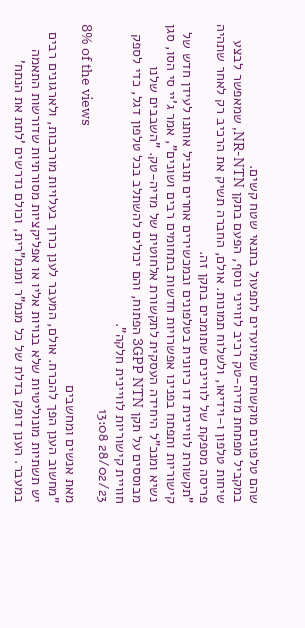שהם טלפונים מוקשחים שמיועדים לתפעול בתנאי שטח קשים.
במקביל מפתחת מדיה-טק רכיב לווייני נוסף, הפעם בתקן NR-NTN, שמאפשר לבצע שיחות טלפון ו-וידיאו, ולשלוח תמונות. אולם, החברה תשיק את הרכיב רק לאחר שתהיה פריסה מספקת של לוויינים שתומכים בתקן זה.
"תקשורת לוויינית דו כיוונית בטלפונים ובמכשירים אחרים תוביל אותנו לעידן חדש של קישוריות ותפתח בפנינו אפשרויות חדשות בתחומים רבים ושונים", אמר ג'יי סי הסו, סגן נשיא ומנכ"ל היחידה העסקית לתקשורת אלחוטית של מדיה-טק. "השבבים שלנו מבוססים על תקן 3GPP NTN הפתוח, והם יכולים להשתלב בכל טלפון דגל, כדי לספק חוויית קישוריות לוויינית חלקה".
28/02/23 13:08
8% of the views
מאת אנשים ומחשבים
"מחשוב הענן הפך להכרח. אולם, המעבר לענן כרוך בעלויות מורכבות, ולארגונים רבים יש תשתיות מונוליטיות שלא בנויות אליו או אפליקציות מסורתיות שדורשות התאמה במעבר. הענן דופק בדלת של כל מנמ"ר ומנמ"רית, וכולם נדרשים 'לתת את הנתח'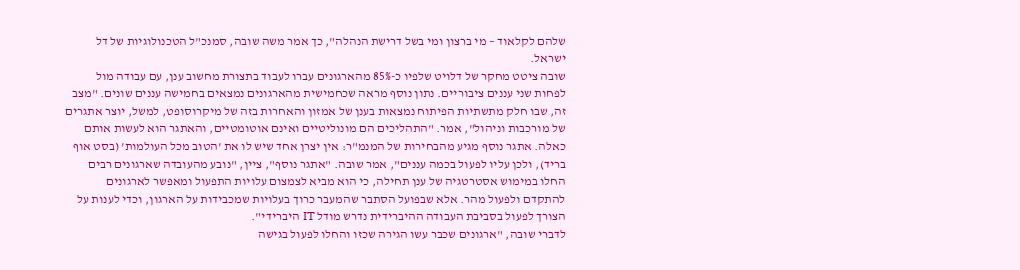שלהם לקלאוד – מי ברצון ומי בשל דרישת הנהלה", כך אמר משה שובה, סמנכ"ל הטכנולוגיות של דל ישראל.
שובה ציטט מחקר של דלויט שלפיו כ-85% מהארגונים עברו לעבוד בתצורת מחשוב ענן, עם עבודה מול לפחות שני עננים ציבוריים. נתון נוסף מראה שכחמישית מהארגונים נמצאים בחמישה עננים שונים. "מצב זה, שבו חלק מתשתיות הפיתוח נמצאות בענן של אמזון והאחרות בזה של מיקרוסופט, למשל, יוצר אתגרים של מורכבות וניהול", אמר. "התהליכים הם מונוליטיים ואינם אוטומטיים, והאתגר הוא לעשות אותם כאלה. אתגר נוסף מגיע מהבחירות של המנמ"ר: אין יצרן אחד שיש לו את 'הטוב מכל העולמות' (בסט אוף בריד), ולכן עליו לפעול בכמה עננים", אמר שובה. "אתגר נוסף", ציין, "נובע מהעובדה שארגונים רבים החלו במימוש אסטרטגיה של ענן תחילה, כי הוא מביא לצמצום עלויות התפעול ומאפשר לארגונים להתקדם ולפעול מהר. אלא שבפועל הסתבר שהמעבר כרוך בעלויות שמכבידות על הארגון, וכדי לענות על הצורך לפעול בסביבת העבודה ההיברידית נדרש מודל IT היברידי".
לדברי שובה, "ארגונים שכבר עשו הגירה שכזו והחלו לפעול בגישה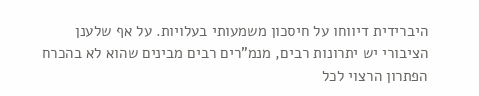היברידית דיווחו על חיסכון משמעותי בעלויות. על אף שלענן הציבורי יש יתרונות רבים, מנמ"רים רבים מבינים שהוא לא בהכרח הפתרון הרצוי לכל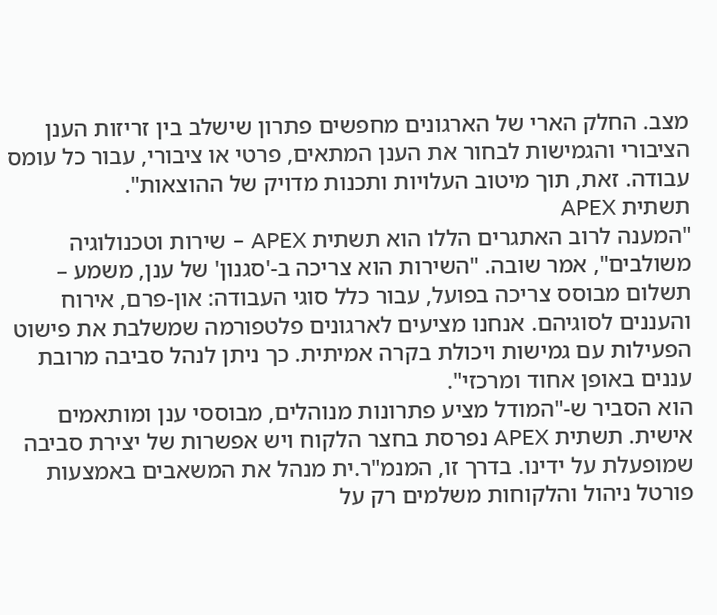מצב. החלק הארי של הארגונים מחפשים פתרון שישלב בין זריזות הענן הציבורי והגמישות לבחור את הענן המתאים, פרטי או ציבורי, עבור כל עומס עבודה. זאת, תוך מיטוב העלויות ותכנות מדויק של ההוצאות".
תשתית APEX
"המענה לרוב האתגרים הללו הוא תשתית APEX – שירות וטכנולוגיה משולבים", אמר שובה. "השירות הוא צריכה ב-'סגנון' של ענן, משמע – תשלום מבוסס צריכה בפועל, עבור כלל סוגי העבודה: און-פרם, אירוח והעננים לסוגיהם. אנחנו מציעים לארגונים פלטפורמה שמשלבת את פישוט הפעילות עם גמישות ויכולת בקרה אמיתית. כך ניתן לנהל סביבה מרובת עננים באופן אחוד ומרכזי".
הוא הסביר ש-"המודל מציע פתרונות מנוהלים, מבוססי ענן ומותאמים אישית. תשתית APEX נפרסת בחצר הלקוח ויש אפשרות של יצירת סביבה שמופעלת על ידינו. בדרך זו, המנמ"ר.ית מנהל את המשאבים באמצעות פורטל ניהול והלקוחות משלמים רק על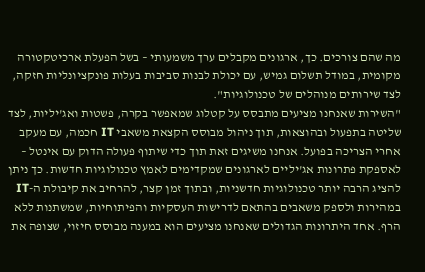מה שהם צורכים. כך, ארגונים מקבלים ערך משמעותי – בשל הפעלת ארכיטקטורה מקומית, במודל תשלום גמיש, עם יכולת לבנות סביבות בעלות פונקציונליות חזקה, לצד שירותים מנוהלים של טכנולוגיות".
"השירות שאנחנו מציעים מתבסס על קטלוג שמאפשר בקרה, פשטות ואג'יליות, לצד שליטה בתפעול ובהוצאות, תוך ניהול מבוסס הקצאת משאבי IT חכמה, עם מעקב אחרי הצריכה בפועל. אנחנו משיגים זאת תוך כדי שיתוף פעולה הדוק עם אינטל – לאספקת פתרונות אג'יליים לארגונים שמקדימים לאמץ טכנולוגיות חדשות. כך ניתן להציג הרבה יותר טכנולוגיות חדשניות, ובתוך זמן קצר, להרחיב את קיבולת ה-IT במהירות ולספק משאבים בהתאם לדרישות העסקיות והפיתוחיות, שמשתנות ללא הרף. אחד היתרונות הגדולים שאנחנו מציעים הוא במענה מבוסס חיזוי, שצופה את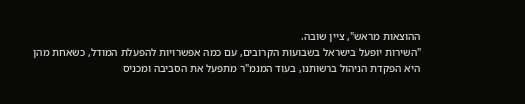ההוצאות מראש", ציין שובה.
"השירות יופעל בישראל בשבועות הקרובים, עם כמה אפשרויות להפעלת המודל, כשאחת מהן היא הפקדת הניהול ברשותנו, בעוד המנמ"ר מתפעל את הסביבה ומכניס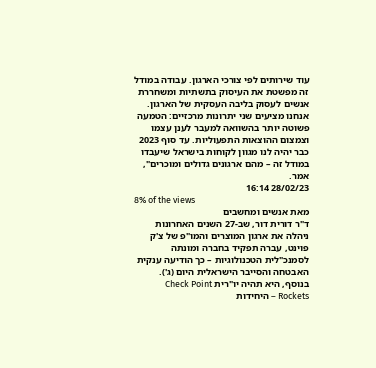עוד שירותים לפי צורכי הארגון. עבודה במודל זה מפשטת את העיסוק בתשתיות ומשחררת אנשים לעסוק בליבה העסקית של הארגון. אנחנו מציעים שני יתרונות מרכזיים: הטמעה פשוטה יותר בהשוואה למעבר לענן עצמו וצמצום ההוצאות התפעוליות. עד סוף 2023 כבר יהיה לנו מגוון לקוחות בישראל שיעבדו במודל זה – מהם ארגונים גדולים ומוכרים", אמר.
28/02/23 16:14
8% of the views
מאת אנשים ומחשבים
ד"ר דורית דור, שב-27 השנים האחרונות ניהלה את ארגון המוצרים והמו"פ של צ'ק פוינט, עברה תפקיד בחברה ומונתה לסמנכ"לית הטכנולוגיות – כך הודיעה ענקית האבטחה והסייבר הישראלית היום (ג'). בנוסף, היא תהיה יו"רית Check Point Rockets – היחידות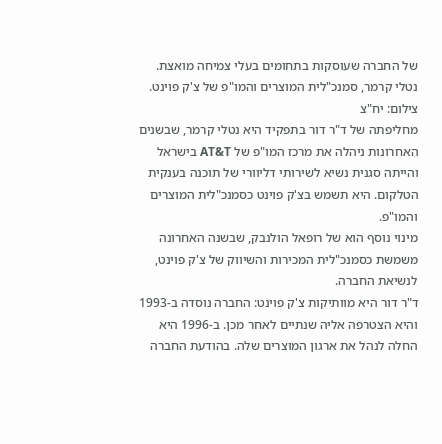של החברה שעוסקות בתחומים בעלי צמיחה מואצת.
נטלי קרמר, סמנכ"לית המוצרים והמו"פ של צ'ק פוינט. צילום: יח"צ
מחליפתה של ד"ר דור בתפקיד היא נטלי קרמר, שבשנים האחרונות ניהלה את מרכז המו"פ של AT&T בישראל והייתה סגנית נשיא לשירותי דליוורי של תוכנה בענקית הטלקום. היא תשמש בצ'ק פוינט כסמנכ"לית המוצרים והמו"פ.
מינוי נוסף הוא של רופאל הולנבק, שבשנה האחרונה משמשת כסמנכ"לית המכירות והשיווק של צ'ק פוינט, לנשיאת החברה.
ד"ר דור היא מוותיקות צ'ק פוינט: החברה נוסדה ב-1993 והיא הצטרפה אליה שנתיים לאחר מכן. ב-1996 היא החלה לנהל את ארגון המוצרים שלה. בהודעת החברה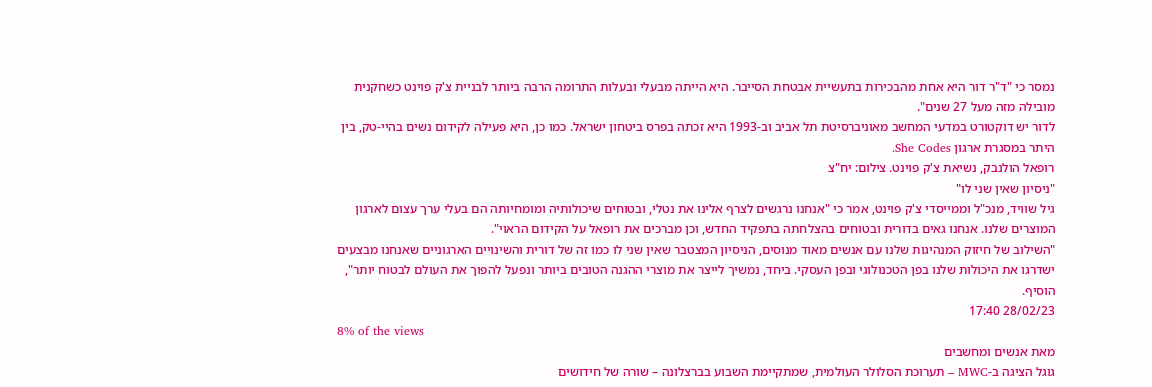נמסר כי "ד"ר דור היא אחת מהבכירות בתעשיית אבטחת הסייבר. היא הייתה מבעלי ובעלות התרומה הרבה ביותר לבניית צ'ק פוינט כשחקנית מובילה מזה מעל 27 שנים".
לדור יש דוקטורט במדעי המחשב מאוניברסיטת תל אביב וב-1993 היא זכתה בפרס ביטחון ישראל. כמו כן, היא פעילה לקידום נשים בהיי-טק, בין היתר במסגרת ארגון She Codes.
רופאל הולנבק, נשיאת צ'ק פוינט. צילום: יח"צ
"ניסיון שאין שני לו"
גיל שוויד, מנכ"ל וממייסדי צ'ק פוינט, אמר כי "אנחנו נרגשים לצרף אלינו את נטלי, ובטוחים שיכולותיה ומומחיותה הם בעלי ערך עצום לארגון המוצרים שלנו. אנחנו גאים בדורית ובטוחים בהצלחתה בתפקיד החדש, וכן מברכים את רופאל על הקידום הראוי".
"השילוב של חיזוק המנהיגות שלנו עם אנשים מאוד מנוסים, הניסיון המצטבר שאין שני לו כמו זה של דורית והשינויים הארגוניים שאנחנו מבצעים ישדרגו את היכולות שלנו בפן הטכנולוגי ובפן העסקי. ביחד, נמשיך לייצר את מוצרי ההגנה הטובים ביותר ונפעל להפוך את העולם לבטוח יותר", הוסיף.
28/02/23 17:40
8% of the views
מאת אנשים ומחשבים
גוגל הציגה ב-MWC – תערוכת הסלולר העולמית, שמתקיימת השבוע בברצלונה – שורה של חידושים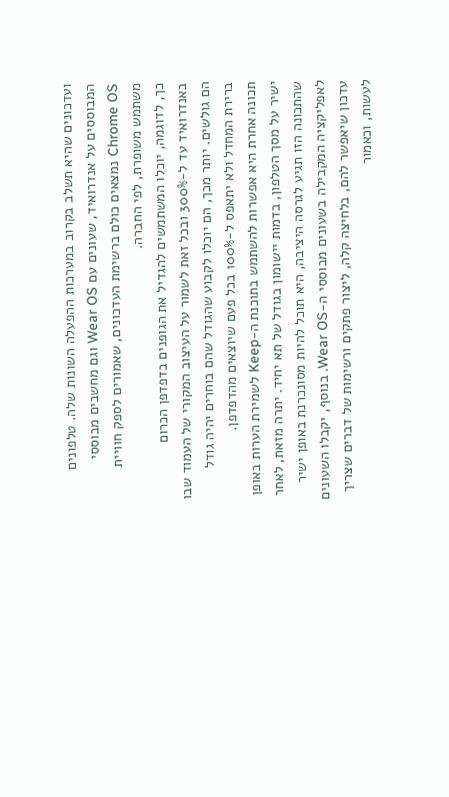ועדכונים שהיא תשלב בקרוב במערכות ההפעלה השונות שלה. טלפונים המבוססים על אנדרואיד, שעונים עם Wear OS וגם מחשבים מבוססי Chrome OS נמצאים כולם ברשימת העדכונים, שאמורים לספק חוויית משתמש משופרת, לפי החברה.
כך, לדוגמה, יוכלו המשתמשים להגדיל את הגופנים בדפדפן הכרום באנדרואיד עד ל-300% ובכל זאת לשמור על העיצוב המקורי של העמוד שבו הם גולשים. יותר מכך, הם יוכלו לקבוע שהגודל שהם בוחרים יהיה גודל ברירת המחדל ולא יתאפס ל-100% בכל פעם שיוצאים מהדפדפן.
תכונה אחרת היא אפשרות להשתמש בתוכנת ה-Keep לשמירת הערות באופן ישיר על מסך הטלפון, בדמות יישומון בגודל של תא יחיד. יתרה מזאת, לאחר שהתכונה הזו תגיע לגרסה היציבה, היא תוכל להיות מסונכרנת באופן ישיר לאפליקציה המקבילה בשעונים מבוססי ה-Wear OS. בנוסף, יקבלו השעונים עדכון שיאפשר להם, בלחיצה קלה, ליצור פתקים ורשימות של דברים שצריך לעשות, וכאמור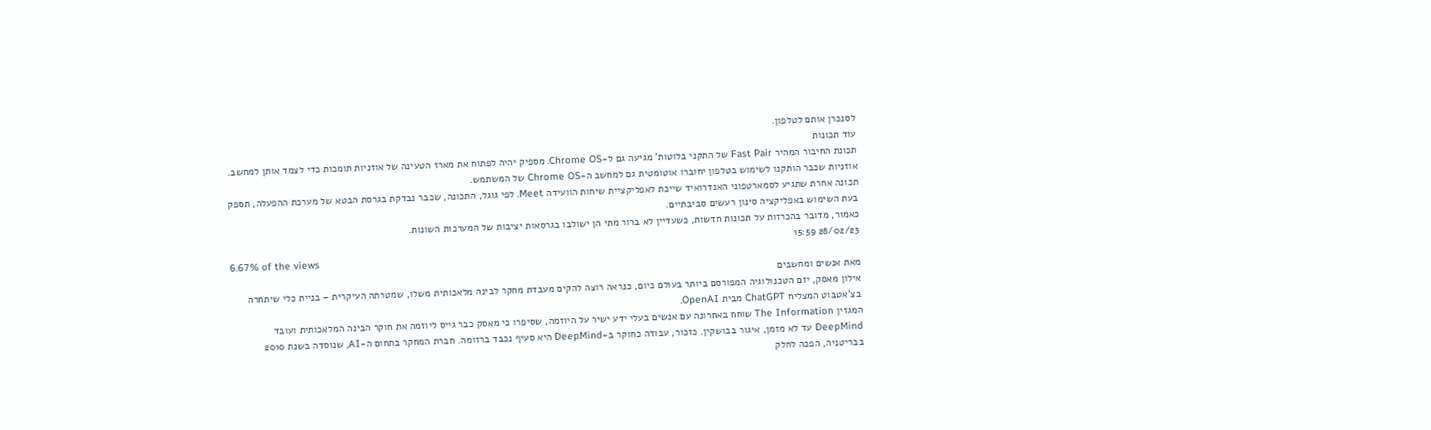לסנכרן אותם לטלפון.
עוד תכונות
תכונת החיבור המהיר Fast Pair של התקני בלוטות' מגיעה גם ל-Chrome OS. מספיק יהיה לפתוח את מארז הטעינה של אוזניות תומכות כדי לצמד אותן למחשב. אוזניות שכבר הותקנו לשימוש בטלפון יחוברו אוטומטית גם למחשב ה-Chrome OS של המשתמש.
תכונה אחרת שתגיע לסמארטפוני האנדרואיד שייכת לאפליקציית שיחות הוועידה Meet. לפי גוגל, התכונה, שכבר נבדקת בגרסת הבטא של מערכת ההפעלה, תספק בעת השימוש באפליקציה סינון רעשים סביבתיים.
כאמור, מדובר בהכרזות על תכונות חדשות, כשעדיין לא ברור מתי הן ישולבו בגרסאות יציבות של המערכות השונות.
28/02/23 15:59
6.67% of the views
מאת אנשים ומחשבים
אילון מאסק, יזם הטכנולוגיה המפורסם ביותר בעולם כיום, כנראה רוצה להקים מעבדת מחקר לבינה מלאכותית משלו, שמטרתה העיקרית – בניית כלי שיתחרה בצ'אטבוט המצליח ChatGPT מבית OpenAI.
המגזין The Information שוחח באחרונה עם אנשים בעלי ידע ישיר על היוזמה, שסיפרו כי מאסק כבר גייס ליוזמה את חוקר הבינה המלאכותית ועובד DeepMind עד לא מזמן, איגור בבושקין. כזכור, עבודה כחוקר ב-DeepMind היא סעיף נכבד ברזומה. חברת המחקר בתחום ה-AI, שנוסדה בשנת 2010 בבריטניה, הפכה לחלק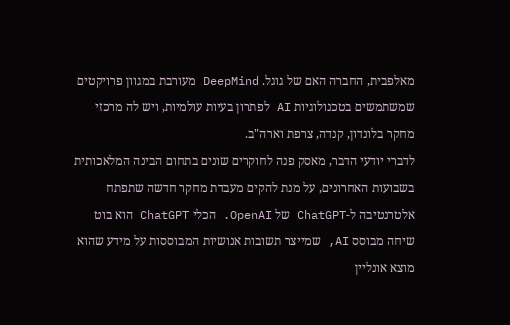מאלפבית, החברה האם של גוגל. DeepMind מעורבת במגוון פרויקטים שמשתמשים בטכנולוגיות AI לפתרון בעיות עולמיות, ויש לה מרכזי מחקר בלונדון, קנדה, צרפת וארה"ב.
לדברי יודעי הדבר, מאסק פנה לחוקרים שונים בתחום הבינה המלאכותית בשבועות האחרונים, על מנת להקים מעבדת מחקר חדשה שתפתח אלטרנטיבה ל-ChatGPT של OpenAI. הכלי ChatGPT הוא בוט שיחה מבוסס AI, שמייצר תשובות אנושיות המבוססות על מידע שהוא מוצא אונליין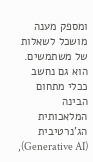ומספק מענה מושכל לשאלות של משתמשים. הוא גם נחשב ככלי מתחום הבינה המלאכותית הג'נרטיבית (Generative AI),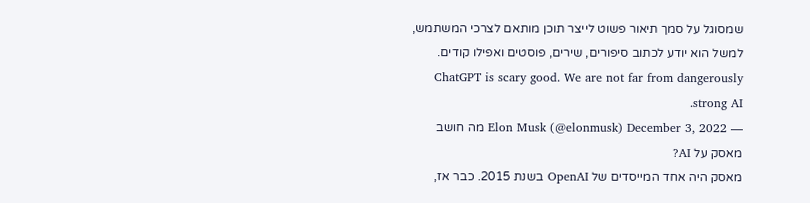שמסוגל על סמך תיאור פשוט לייצר תוכן מותאם לצרכי המשתמש, למשל הוא יודע לכתוב סיפורים, שירים, פוסטים ואפילו קודים. ChatGPT is scary good. We are not far from dangerously strong AI.
— Elon Musk (@elonmusk) December 3, 2022 מה חושב מאסק על AI?
מאסק היה אחד המייסדים של OpenAI בשנת 2015. כבר אז,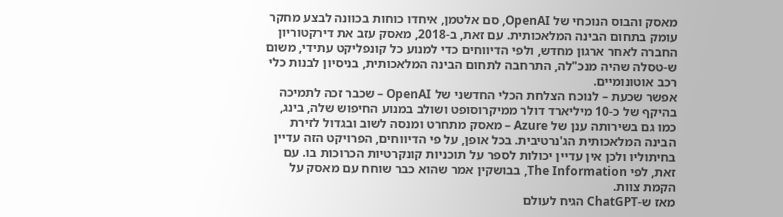מאסק והבוס הנוכחי של OpenAI, סם אלטמן, איחדו כוחות בכוונה לבצע מחקר עומק בתחום הבינה המלאכותית. עם זאת, ב-2018, מאסק עזב את דירקטוריון החברה לאחר ארגון מחדש, ולפי הדיווחים כדי למנוע כל קונפליקט עתידי, משום ש-טסלה שהיה מנכ"לה, התרחבה לתחום הבינה המלאכותית, בניסיון לבנות כלי רכב אוטונומיים.
אפשר שכעת – לנוכח הצלחת הכלי החדשני של OpenAI – שכבר זכה לתמיכה בהיקף של כ-10 מיליארד דולר ממיקרוסופט ושולב במנוע החיפוש שלה, בינג, כמו גם בשירותה ענן של Azure – מאסק מתחרט ומנסה לשוב ובגדול לזירת הבינה המלאכותית הג'נרטיבית. בכל אופן, על פי הדיווחים, הפרויקט הזה עדיין בחיתוליו ולכן אין עדיין יכולות לספר על תוכניות קונקרטיות הכרוכות בו. עם זאת, לפי The Information, בבושקין אמר שהוא כבר שוחח עם מאסק על הקמת צוות.
מאז ש-ChatGPT הגיח לעולם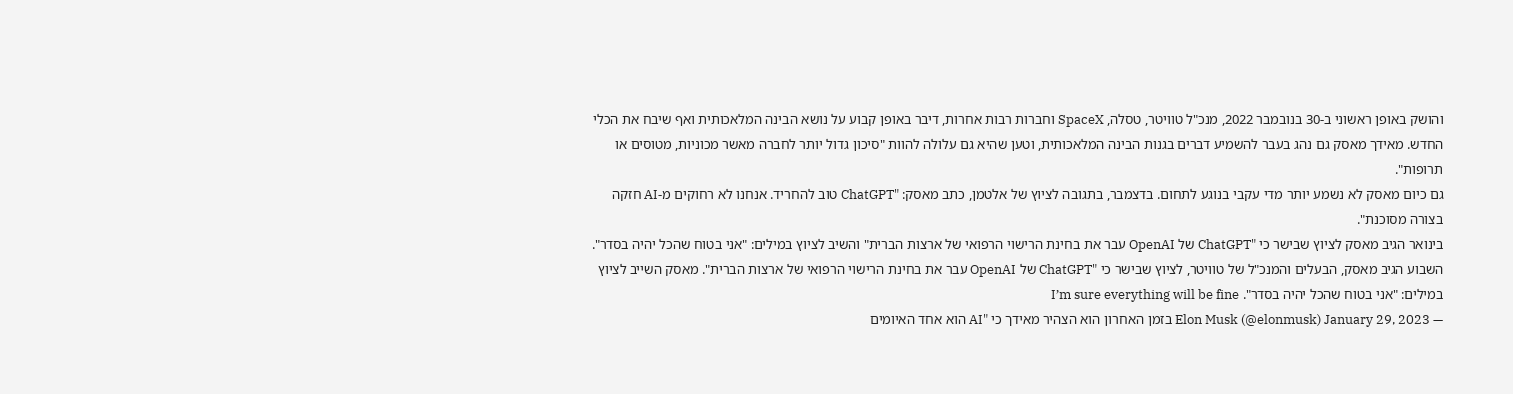והושק באופן ראשוני ב-30 בנובמבר 2022, מנכ"ל טוויטר, טסלה, SpaceX וחברות רבות אחרות, דיבר באופן קבוע על נושא הבינה המלאכותית ואף שיבח את הכלי החדש. מאידך מאסק גם נהג בעבר להשמיע דברים בגנות הבינה המלאכותית, וטען שהיא גם עלולה להוות "סיכון גדול יותר לחברה מאשר מכוניות, מטוסים או תרופות".
גם כיום מאסק לא נשמע יותר מדי עקבי בנוגע לתחום. בדצמבר, בתגובה לציוץ של אלטמן, כתב מאסק: "ChatGPT טוב להחריד. אנחנו לא רחוקים מ-AI חזקה בצורה מסוכנת".
בינואר הגיב מאסק לציוץ שבישר כי "ChatGPT של OpenAI עבר את בחינת הרישוי הרפואי של ארצות הברית" והשיב לציוץ במילים: "אני בטוח שהכל יהיה בסדר".
השבוע הגיב מאסק, הבעלים והמנכ"ל של טוויטר, לציוץ שבישר כי "ChatGPT של OpenAI עבר את בחינת הרישוי הרפואי של ארצות הברית". מאסק השייב לציוץ במילים: "אני בטוח שהכל יהיה בסדר". I’m sure everything will be fine
— Elon Musk (@elonmusk) January 29, 2023 בזמן האחרון הוא הצהיר מאידך כי "AI הוא אחד האיומים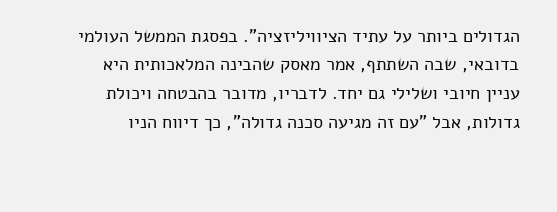הגדולים ביותר על עתיד הציוויליזציה". בפסגת הממשל העולמי בדובאי, שבה השתתף, אמר מאסק שהבינה המלאכותית היא עניין חיובי ושלילי גם יחד. לדבריו, מדובר בהבטחה ויכולת גדולות, אבל "עם זה מגיעה סכנה גדולה", כך דיווח הניו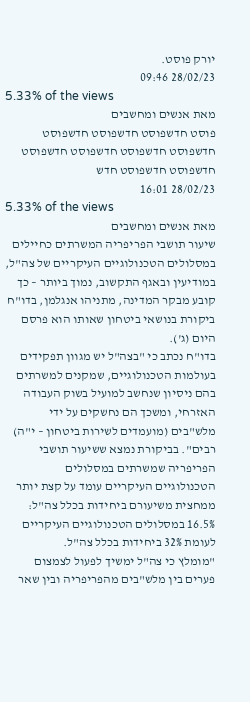יורק פוסט.
28/02/23 09:46
5.33% of the views
מאת אנשים ומחשבים
פוסט חדשפוסט חדשפוסט חדשפוסט חדשפוסט חדשפוסט חדשפוסט חדשפוסט חדשפוסט חדשפוסט חדש
28/02/23 16:01
5.33% of the views
מאת אנשים ומחשבים
שיעור תושבי הפריפריה המשרתים כחיילים במסלולים הטכנולוגיים העיקריים של צה"ל, במודיעין ובאגף התקשוב, נמוך ביותר – כך קובע מבקר המדינה, מתניהו אנגלמן, בדו"ח ביקורת בנושאי ביטחון שאותו הוא פרסם היום (ג').
בדו"ח נכתב כי "בצה"ל יש מגוון תפקידים בעולמות הטכנולוגיים, שמקנים למשרתים בהם ניסיון שנחשב למועיל בשוק העבודה האזרחי, ומשכך הם נחשקים על ידי מלש"בים (מועמדים לשירות ביטחון – י"ה) רבים". בביקורת נמצא ששיעור תושבי הפריפריה שמשרתים במסלולים הטכנולוגיים העיקריים עומד על קצת יותר ממחצית משיעורם ביחידות בכלל צה"ל: 16.5% במסלולים הטכנולוגיים העיקריים לעומת 32% ביחידות בכלל צה"ל.
"מומלץ כי צה"ל ימשיך לפעול לצמצום פערים בין מלש"בים מהפריפריה ובין שאר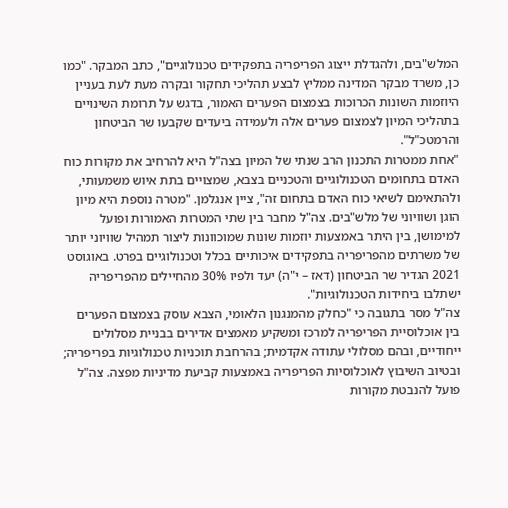המלש"בים, ולהגדלת ייצוג הפריפריה בתפקידים טכנולוגיים", כתב המבקר. "כמו כן, משרד מבקר המדינה ממליץ לבצע תהליכי תחקור ובקרה מעת לעת בעניין היוזמות השונות הכרוכות בצמצום הפערים האמור, בדגש על תרומת השינויים בתהליכי המיון לצמצום פערים אלה ולעמידה ביעדים שקבעו שר הביטחון והרמטכ"ל".
"אחת ממטרות התכנון הרב שנתי של המיון בצה"ל היא להרחיב את מקורות כוח האדם בתחומים הטכנולוגיים והטכניים בצבא, שמצויים בתת איוש משמעותי, ולהתאימם לשיאי כוח האדם בתחום זה", ציין אנגלמן. "מטרה נוספת היא מיון הוגן ושוויוני של מלש"בים. צה"ל מחבר בין שתי המטרות האמורות ופועל למימושן, בין היתר באמצעות יוזמות שונות שמוכוונות ליצור תמהיל שוויוני יותר של משרתים מהפריפריה בתפקידים איכותיים בכלל וטכנולוגיים בפרט. באוגוסט 2021 הגדיר שר הביטחון (דאז – י"ה) יעד ולפיו 30% מהחיילים מהפריפריה ישתלבו ביחידות הטכנולוגיות".
צה"ל מסר בתגובה כי "כחלק מהמנגנון הלאומי, הצבא עוסק בצמצום הפערים בין אוכלוסיית הפריפריה למרכז ומשקיע מאמצים אדירים בבניית מסלולים ייחודיים, ובהם מסלולי עתודה אקדמית; בהרחבת תוכניות טכנולוגיות בפריפריה; ובטיוב השיבוץ לאוכלוסיות הפריפריה באמצעות קביעת מדיניות מפצה. צה"ל פועל להנבטת מקורות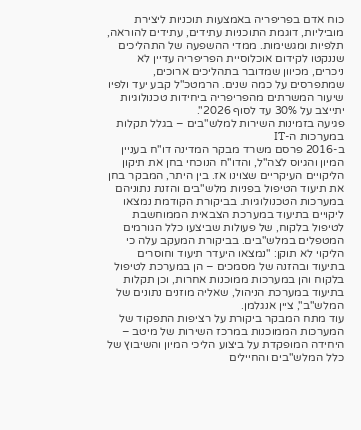כוח אדם בפריפריה באמצעות תוכניות ליצירת מוביליות, דוגמת התוכניות עתידים, עתידים להוראה, תלפיות ומגשימות. ממדי ההשפעה של התהליכים שננקטו לקידום אוכלוסיית הפריפריה עדיין לא ניכרים, מכיוון שמדובר בתהליכים ארוכים, שמתפרסים על כמה שנים. הרמטכ"ל קבע יעד ולפיו שיעור המשרתים מהפריפריה ביחידות טכנולוגיות יתייצב על 30% עד לסוף 2026".
פגיעה בזמינות השירות למלש"בים – בגלל תקלות במערכות ה-IT
ב-2016 פרסם משרד מבקר המדינה דו"ח בעניין המיון והגיוס לצה"ל, והדו"ח הנוכחי בחן את תיקון הליקויים העיקריים שצוינו אז. בין היתר, המבקר בחן את תיעוד הטיפול בפניות מלש"בים והזנת נתוניהם במערכות הטכנולוגיות. בביקורת הקודמת נמצאו ליקויים בתיעוד במערכת הצבאית הממוחשבת לטיפול בלקוח, של פעולות שביצעו כלל הגורמים המטפלים במלש"בים. בביקורת המעקב עלה כי הליקוי לא תוקן: "נמצאו היעדר תיעוד וחוסרים בתיעוד ובהזנה של מסמכים – הן במערכת לטיפול בלקוח והן במערכות ממוכנות אחרות, וכן תקלות בתיעוד במערכת הניהול, שאליה מוזנים נתונים של המלש"ב", ציין אנגלמן.
עוד מתח המבקר ביקורת על רציפות התפקוד של המערכות הממוכנות במרכז השירות של מיטב – היחידה המופקדת על ביצוע הליכי המיון והשיבוץ של כלל המלש"בים והחיילים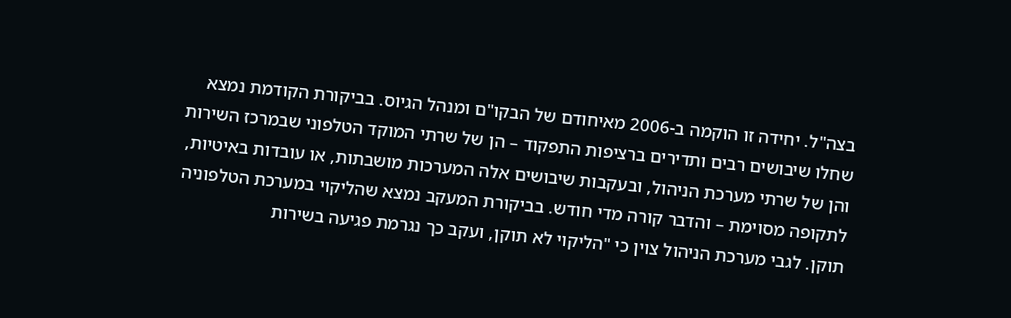בצה"ל. יחידה זו הוקמה ב-2006 מאיחודם של הבקו"ם ומנהל הגיוס. בביקורת הקודמת נמצא שחלו שיבושים רבים ותדירים ברציפות התפקוד – הן של שרתי המוקד הטלפוני שבמרכז השירות והן של שרתי מערכת הניהול, ובעקבות שיבושים אלה המערכות מושבתות, או עובדות באיטיות, לתקופה מסוימת – והדבר קורה מדי חודש. בביקורת המעקב נמצא שהליקוי במערכת הטלפוניה תוקן. לגבי מערכת הניהול צוין כי "הליקוי לא תוקן, ועקב כך נגרמת פגיעה בשירות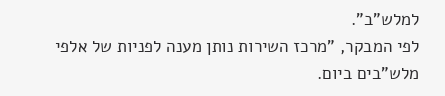למלש"ב".
לפי המבקר, "מרכז השירות נותן מענה לפניות של אלפי מלש"בים ביום.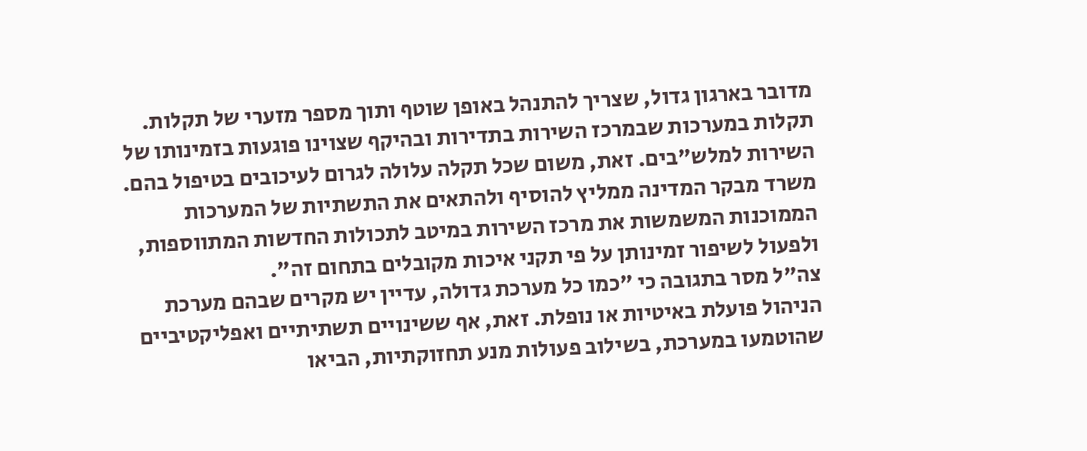מדובר בארגון גדול, שצריך להתנהל באופן שוטף ותוך מספר מזערי של תקלות. תקלות במערכות שבמרכז השירות בתדירות ובהיקף שצוינו פוגעות בזמינותו של השירות למלש"בים. זאת, משום שכל תקלה עלולה לגרום לעיכובים בטיפול בהם. משרד מבקר המדינה ממליץ להוסיף ולהתאים את התשתיות של המערכות הממוכנות המשמשות את מרכז השירות במיטב לתכולות החדשות המתווספות, ולפעול לשיפור זמינותן על פי תקני איכות מקובלים בתחום זה".
צה"ל מסר בתגובה כי "כמו כל מערכת גדולה, עדיין יש מקרים שבהם מערכת הניהול פועלת באיטיות או נופלת. זאת, אף ששינויים תשתיתיים ואפליקטיביים שהוטמעו במערכת, בשילוב פעולות מנע תחזוקתיות, הביאו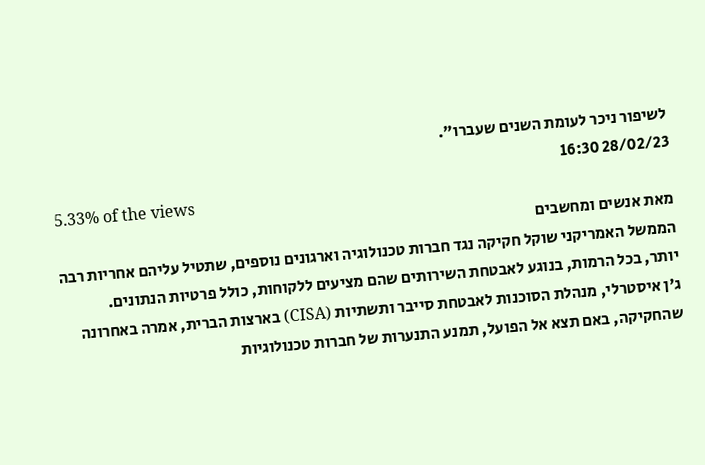לשיפור ניכר לעומת השנים שעברו".
28/02/23 16:30
5.33% of the views
מאת אנשים ומחשבים
הממשל האמריקני שוקל חקיקה נגד חברות טכנולוגיה וארגונים נוספים, שתטיל עליהם אחריות רבה יותר, בכל הרמות, בנוגע לאבטחת השירותים שהם מציעים ללקוחות, כולל פרטיות הנתונים.
ג'ן איסטרלי, מנהלת הסוכנות לאבטחת סייבר ותשתיות (CISA) בארצות הברית, אמרה באחרונה שהחקיקה, באם תצא אל הפועל, תמנע התנערות של חברות טכנולוגיות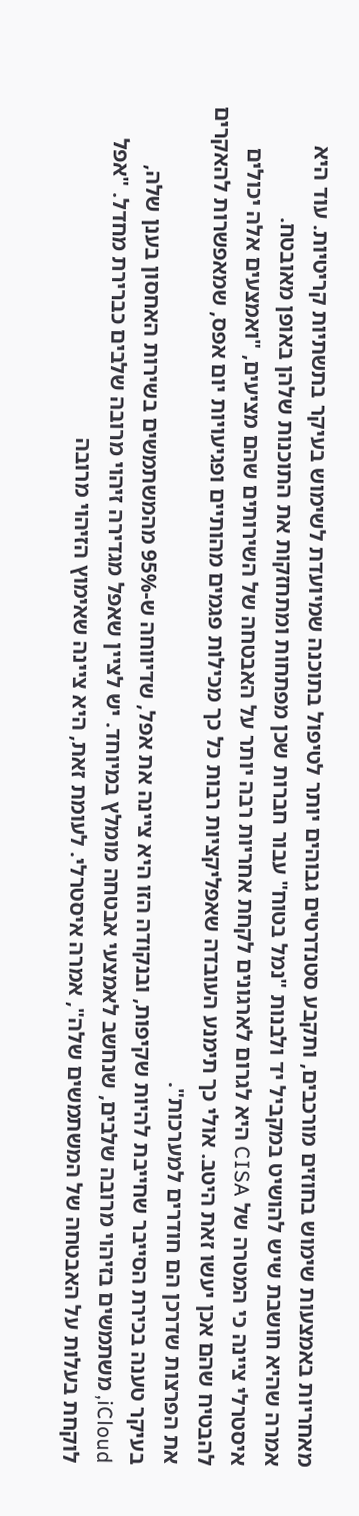מאחריות באמצעות שימוש בחוזים מורכבים, ותקבע סטנדרטים גבוהים יותר לטיפול בתוכנה שמיועדת לשימוש בעיקר בתשתיות קריטיות. עוד היא אמרה שהיא חושבת שיש להושיט במקביל יד ולבנות "נמל בטוח" עבור חברות שכן מפתחות ומתחזקות את התוכנות שלהן באופן מאובטח.
איסטרלי ציינה כי המטרה של CISA היא לגרום לארגונים לקחת אחריות רבה יותר על האבטחה של השירותים שהם מציעים, "ואמצעים אלה יכולים להבטיח שהם אכן יעשו זאת היטב. אולי כך תימנע העובדה שאפליקציות רבות כל כך מכילות פגמים מהותיים ופגיעויות יום אפס, שמאפשרות להאקרים את הפרצות שדרכן הם חודרים למערכות".
בעיקר טענה בכירת הסייבר שחייבת להיות שקיפות, ובנקודה הזו היא ציינה את אפל, שדיווחה ש-95% מהמשתמשים בשירות האחסון בענן שלה, iCloud, משתמשים בזיהוי מרובה שלבים, שנחשב לאמצעי אבטחה מומלץ במיוחד. יש לציין שאפל מגדירה זיהוי מרובה שלבים כברירת מחדל. "אפל לוקחת בעלות על האבטחה של המשתמשים שלה", אמרה איסטרלי. לעומת זאת, היא ציינה שאימוץ הזיהוי מרובה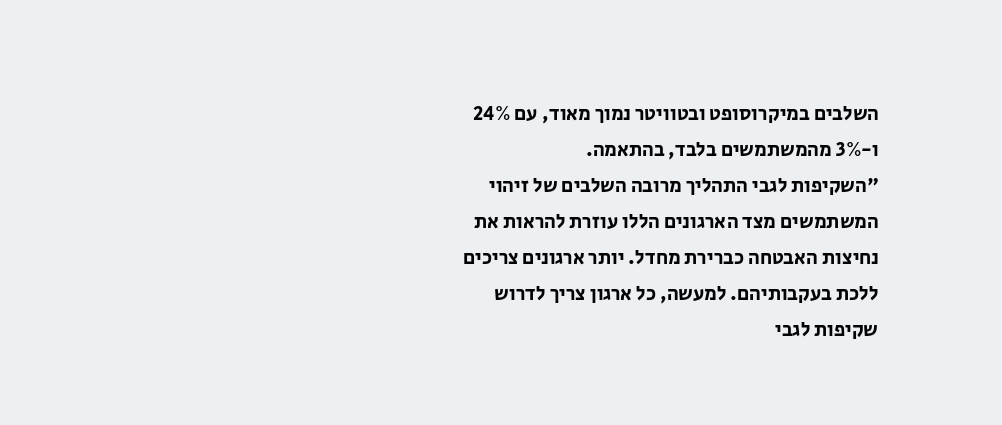השלבים במיקרוסופט ובטוויטר נמוך מאוד, עם 24% ו-3% מהמשתמשים בלבד, בהתאמה.
"השקיפות לגבי התהליך מרובה השלבים של זיהוי המשתמשים מצד הארגונים הללו עוזרת להראות את נחיצות האבטחה כברירת מחדל. יותר ארגונים צריכים ללכת בעקבותיהם. למעשה, כל ארגון צריך לדרוש שקיפות לגבי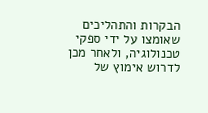הבקרות והתהליכים שאומצו על ידי ספקי טכנולוגיה, ולאחר מכן לדרוש אימוץ של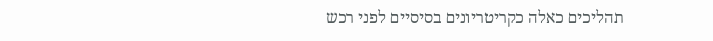תהליכים כאלה כקריטריונים בסיסיים לפני רכש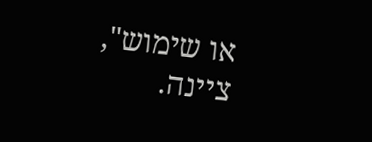או שימוש", ציינה.